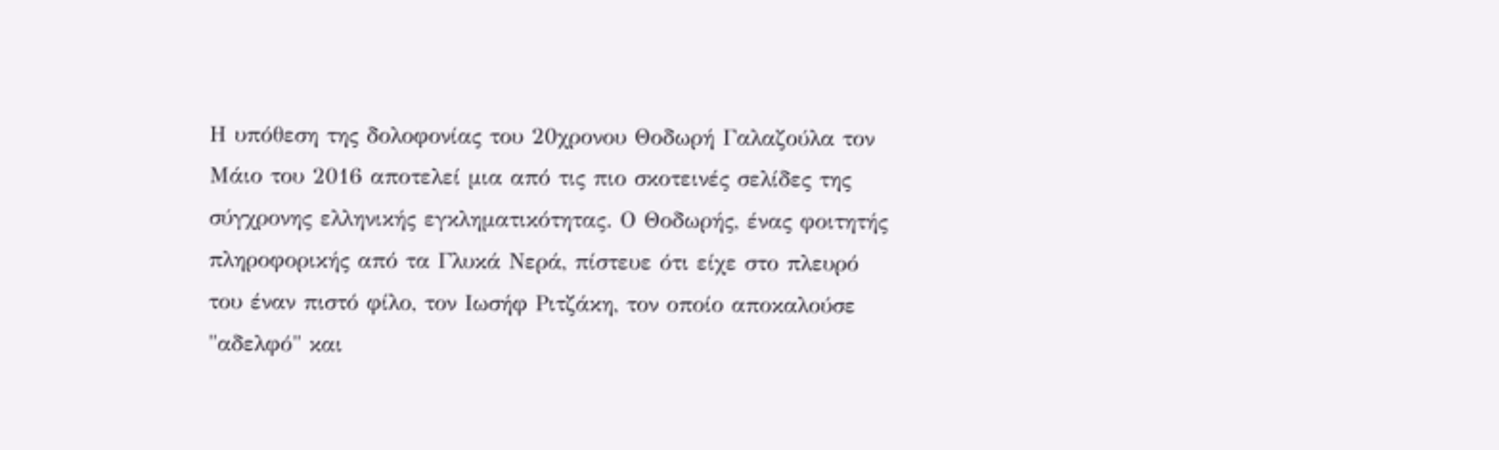Η υπόθεση της δολοφονίας του 20χρονου Θοδωρή Γαλαζούλα τον Μάιο του 2016 αποτελεί μια από τις πιο σκοτεινές σελίδες της σύγχρονης ελληνικής εγκληματικότητας. Ο Θοδωρής, ένας φοιτητής πληροφορικής από τα Γλυκά Νερά, πίστευε ότι είχε στο πλευρό του έναν πιστό φίλο, τον Ιωσήφ Ριτζάκη, τον οποίο αποκαλούσε "αδελφό" και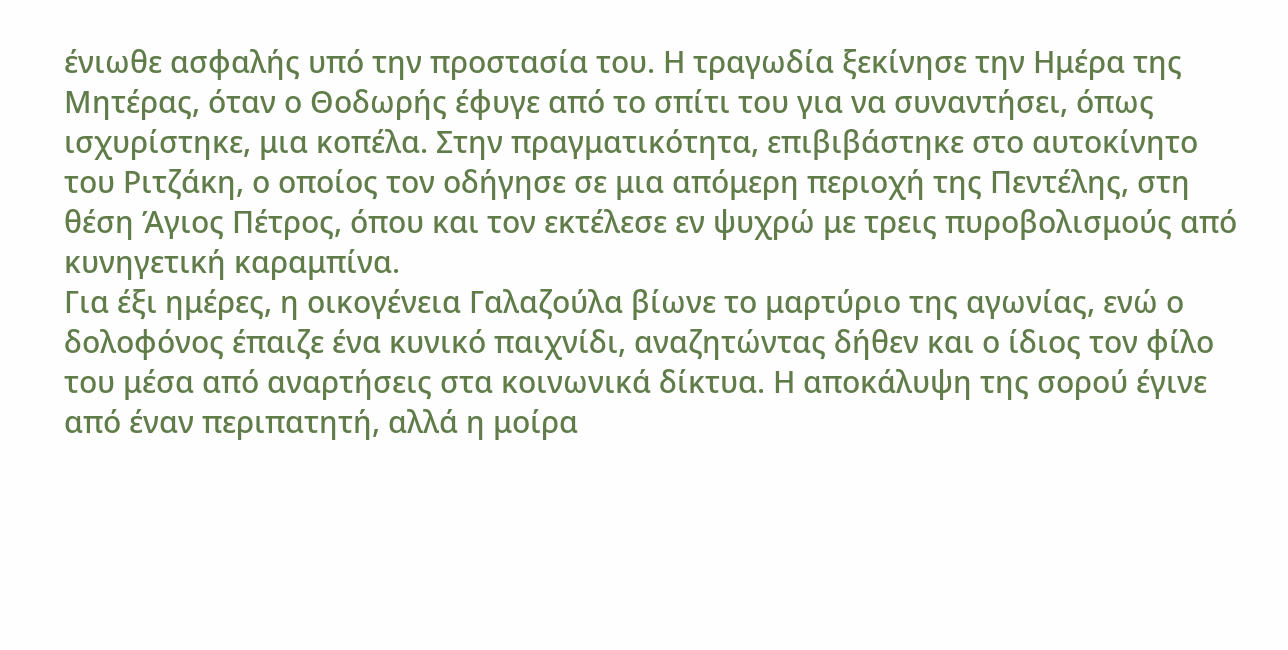ένιωθε ασφαλής υπό την προστασία του. Η τραγωδία ξεκίνησε την Ημέρα της Μητέρας, όταν ο Θοδωρής έφυγε από το σπίτι του για να συναντήσει, όπως ισχυρίστηκε, μια κοπέλα. Στην πραγματικότητα, επιβιβάστηκε στο αυτοκίνητο του Ριτζάκη, ο οποίος τον οδήγησε σε μια απόμερη περιοχή της Πεντέλης, στη θέση Άγιος Πέτρος, όπου και τον εκτέλεσε εν ψυχρώ με τρεις πυροβολισμούς από κυνηγετική καραμπίνα.
Για έξι ημέρες, η οικογένεια Γαλαζούλα βίωνε το μαρτύριο της αγωνίας, ενώ ο δολοφόνος έπαιζε ένα κυνικό παιχνίδι, αναζητώντας δήθεν και ο ίδιος τον φίλο του μέσα από αναρτήσεις στα κοινωνικά δίκτυα. Η αποκάλυψη της σορού έγινε από έναν περιπατητή, αλλά η μοίρα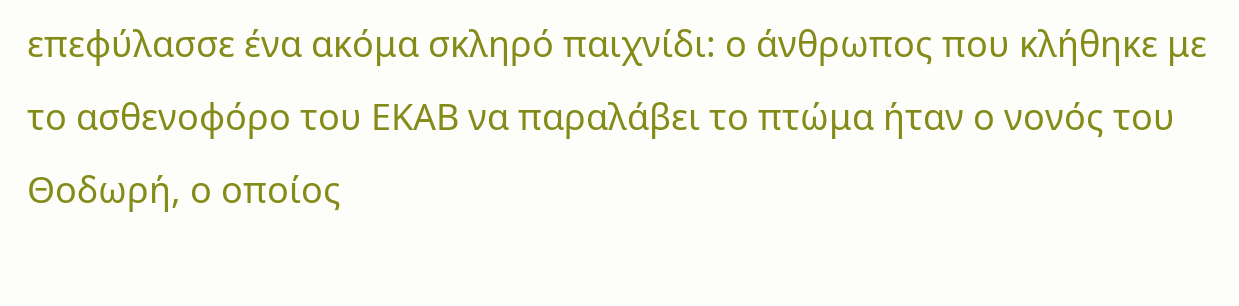επεφύλασσε ένα ακόμα σκληρό παιχνίδι: ο άνθρωπος που κλήθηκε με το ασθενοφόρο του ΕΚΑΒ να παραλάβει το πτώμα ήταν ο νονός του Θοδωρή, ο οποίος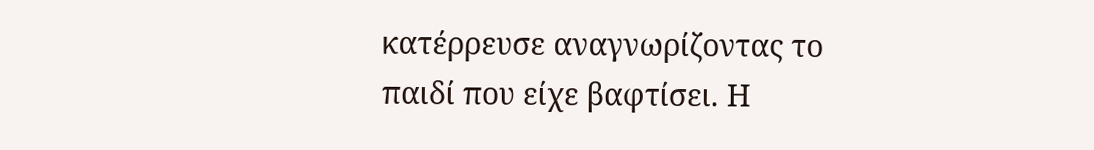κατέρρευσε αναγνωρίζοντας το παιδί που είχε βαφτίσει. Η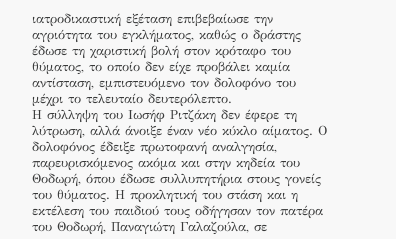ιατροδικαστική εξέταση επιβεβαίωσε την αγριότητα του εγκλήματος, καθώς ο δράστης έδωσε τη χαριστική βολή στον κρόταφο του θύματος, το οποίο δεν είχε προβάλει καμία αντίσταση, εμπιστευόμενο τον δολοφόνο του μέχρι το τελευταίο δευτερόλεπτο.
Η σύλληψη του Ιωσήφ Ριτζάκη δεν έφερε τη λύτρωση, αλλά άνοιξε έναν νέο κύκλο αίματος. Ο δολοφόνος έδειξε πρωτοφανή αναλγησία, παρευρισκόμενος ακόμα και στην κηδεία του Θοδωρή, όπου έδωσε συλλυπητήρια στους γονείς του θύματος. Η προκλητική του στάση και η εκτέλεση του παιδιού τους οδήγησαν τον πατέρα του Θοδωρή, Παναγιώτη Γαλαζούλα, σε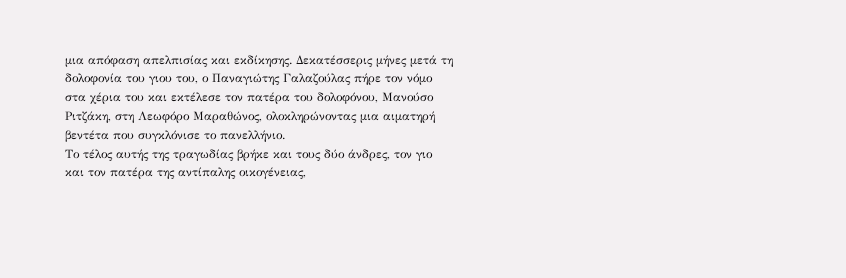μια απόφαση απελπισίας και εκδίκησης. Δεκατέσσερις μήνες μετά τη δολοφονία του γιου του, ο Παναγιώτης Γαλαζούλας πήρε τον νόμο στα χέρια του και εκτέλεσε τον πατέρα του δολοφόνου, Μανούσο Ριτζάκη, στη Λεωφόρο Μαραθώνος, ολοκληρώνοντας μια αιματηρή βεντέτα που συγκλόνισε το πανελλήνιο.
Το τέλος αυτής της τραγωδίας βρήκε και τους δύο άνδρες, τον γιο και τον πατέρα της αντίπαλης οικογένειας,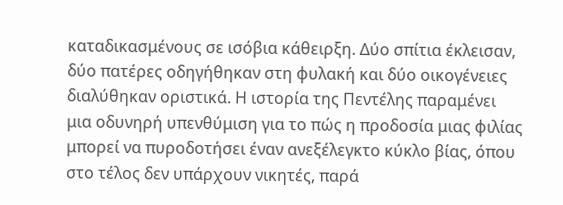καταδικασμένους σε ισόβια κάθειρξη. Δύο σπίτια έκλεισαν, δύο πατέρες οδηγήθηκαν στη φυλακή και δύο οικογένειες διαλύθηκαν οριστικά. Η ιστορία της Πεντέλης παραμένει μια οδυνηρή υπενθύμιση για το πώς η προδοσία μιας φιλίας μπορεί να πυροδοτήσει έναν ανεξέλεγκτο κύκλο βίας, όπου στο τέλος δεν υπάρχουν νικητές, παρά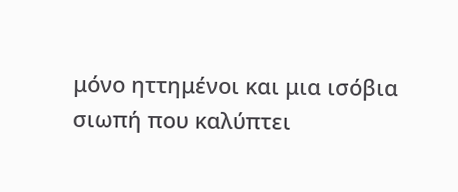μόνο ηττημένοι και μια ισόβια σιωπή που καλύπτει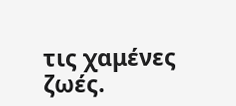τις χαμένες ζωές.